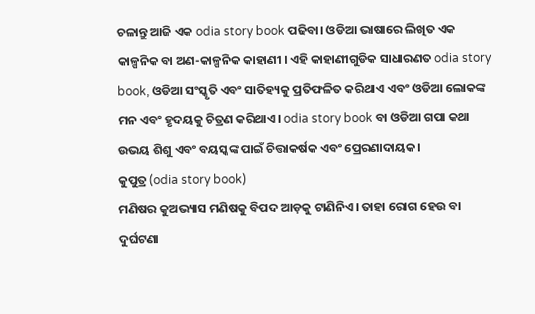ଚଳାନ୍ତୁ ଆଜି ଏକ odia story book ପଢିବା। ଓଡିଆ ଭାଷାରେ ଲିଖିତ ଏକ କାଳ୍ପନିକ ବା ଅଣ-କାଳ୍ପନିକ କାହାଣୀ । ଏହି କାହାଣୀଗୁଡିକ ସାଧାରଣତ odia story book, ଓଡିଆ ସଂସ୍କୃତି ଏବଂ ସାତିହ୍ୟକୁ ପ୍ରତିଫଳିତ କରିଥାଏ ଏବଂ ଓଡିଆ ଲୋକଙ୍କ ମନ ଏବଂ ହୃଦୟକୁ ଚିତ୍ରଣ କରିଥାଏ। odia story book ବା ଓଡିଆ ଗପା କଥା ଉଭୟ ଶିଶୁ ଏବଂ ବୟସ୍କଙ୍କ ପାଇଁ ଚିତ୍ତାକର୍ଷକ ଏବଂ ପ୍ରେରଣାଦାୟକ।
କୁପୁତ୍ର (odia story book)
ମଣିଷର କୁଅଭ୍ୟାସ ମଣିଷକୁ ବିପଦ ଆଡ଼କୁ ଟାଣିନିଏ। ତାହା ରୋଗ ହେଉ ବା ଦୁର୍ଘଟଣା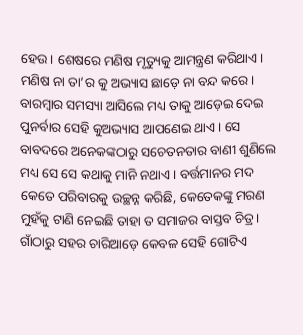ହେଉ। ଶେଷରେ ମଣିଷ ମୃତ୍ୟୁକୁ ଆମନ୍ତ୍ରଣ କରିଥାଏ। ମଣିଷ ନା ତା’ର କୁ ଅଭ୍ୟାସ ଛାଡ଼େ ନା ବନ୍ଦ କରେ। ବାରମ୍ବାର ସମସ୍ୟା ଆସିଲେ ମଧ୍ୟ ତାକୁ ଆଡ଼େଇ ଦେଇ ପୁନର୍ବାର ସେହି କୁଅଭ୍ୟାସ ଆପଣେଇ ଥାଏ। ସେ ବାବଦରେ ଅନେକଙ୍କଠାରୁ ସଚେତନତାର ବାଣୀ ଶୁଣିଲେ ମଧ୍ୟ ସେ ସେ କଥାକୁ ମାନି ନଥାଏ। ବର୍ତ୍ତମାନର ମଦ କେତେ ପରିବାରକୁ ଉଚ୍ଛନ୍ନ କରିଛି, କେତେକଙ୍କୁ ମରଣ ମୁହଁକୁ ଟାଣି ନେଇଛି ତାହା ତ ସମାଜର ବାସ୍ତବ ଚିତ୍ର। ଗାଁଠାରୁ ସହର ଚାରିଆଡ଼େ କେବଳ ସେହି ଗୋଟିଏ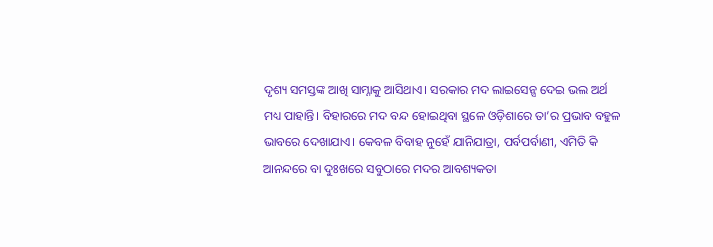ଦୃଶ୍ୟ ସମସ୍ତଙ୍କ ଆଖି ସାମ୍ନାକୁ ଆସିଥାଏ। ସରକାର ମଦ ଲାଇସେନ୍ସ ଦେଇ ଭଲ ଅର୍ଥ ମଧ୍ୟ ପାହାନ୍ତି। ବିହାରରେ ମଦ ବନ୍ଦ ହୋଇଥିବା ସ୍ଥଳେ ଓଡ଼ିଶାରେ ତା’ର ପ୍ରଭାବ ବହୁଳ ଭାବରେ ଦେଖାଯାଏ। କେବଳ ବିବାହ ନୁହେଁ ଯାନିଯାତ୍ରା, ପର୍ବପର୍ବାଣୀ, ଏମିତି କି ଆନନ୍ଦରେ ବା ଦୁଃଖରେ ସବୁଠାରେ ମଦର ଆବଶ୍ୟକତା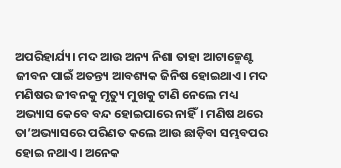ଅପରିହାର୍ଯ୍ୟ। ମଦ ଆଉ ଅନ୍ୟ ନିଶା ତାହା ଆଟାଜ୍ମେଣ୍ଟ ଜୀବନ ପାଇଁ ଅତନ୍ତ୍ୟ ଆବଶ୍ୟକ ଜିନିଷ ହୋଇଥାଏ। ମଦ ମଣିଷର ଜୀବନକୁ ମୃତ୍ୟୁ ମୁଖକୁ ଟାଣି ନେଲେ ମଧ୍ୟ ଅଭ୍ୟାସ କେବେ ବନ୍ଦ ହୋଇପାରେ ନାହିଁ। ମଣିଷ ଥରେ ତା’ଅଭ୍ୟାସରେ ପରିଣତ କଲେ ଆଉ ଛାଡ଼ିବା ସମ୍ଭବପର ହୋଇ ନଥାଏ। ଅନେକ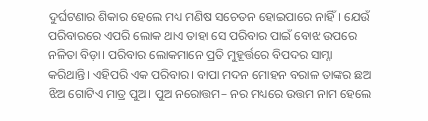ଦୁର୍ଘଟଣାର ଶିକାର ହେଲେ ମଧ୍ୟ ମଣିଷ ସଚେତନ ହୋଇପାରେ ନାହିଁ। ଯେଉଁ ପରିବାରରେ ଏପରି ଲୋକ ଥାଏ ତାହା ସେ ପରିବାର ପାଇଁ ବୋଝ ଉପରେ ନଳିତା ବିଡ଼ା। ପରିବାର ଲୋକମାନେ ପ୍ରତି ମୁହୂର୍ତ୍ତରେ ବିପଦର ସାମ୍ନା କରିଥାନ୍ତି। ଏହିପରି ଏକ ପରିବାର। ବାପା ମଦନ ମୋହନ ବରାଳ ତାଙ୍କର ଛଅ ଝିଅ ଗୋଟିଏ ମାତ୍ର ପୁଅ। ପୁଅ ନରୋତ୍ତମ– ନର ମଧ୍ୟରେ ଉତ୍ତମ ନାମ ହେଲେ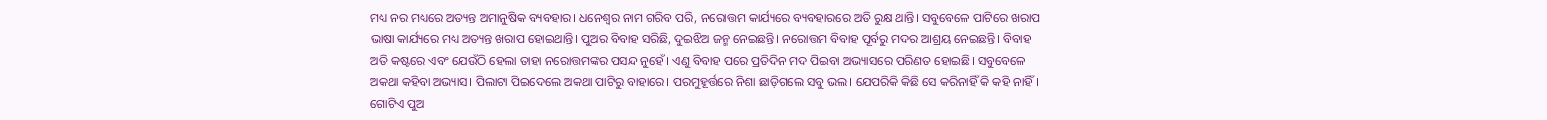ମଧ୍ୟ ନର ମଧ୍ୟରେ ଅତ୍ୟନ୍ତ ଅମାନୁଷିକ ବ୍ୟବହାର। ଧନେଶ୍ୱର ନାମ ଗରିବ ପରି, ନରୋତ୍ତମ କାର୍ଯ୍ୟରେ ବ୍ୟବହାରରେ ଅତି ରୁକ୍ଷ ଥାନ୍ତି। ସବୁବେଳେ ପାଟିରେ ଖରାପ ଭାଷା କାର୍ଯ୍ୟରେ ମଧ୍ୟ ଅତ୍ୟନ୍ତ ଖରାପ ହୋଇଥାନ୍ତି। ପୁଅର ବିବାହ ସରିଛି, ଦୁଇଝିଅ ଜନ୍ମ ନେଇଛନ୍ତି। ନରୋତ୍ତମ ବିବାହ ପୂର୍ବରୁ ମଦର ଆଶ୍ରୟ ନେଇଛନ୍ତି। ବିବାହ ଅତି କଷ୍ଟରେ ଏବଂ ଯେଉଁଠି ହେଲା ତାହା ନରୋତ୍ତମଙ୍କର ପସନ୍ଦ ନୁହେଁ। ଏଣୁ ବିବାହ ପରେ ପ୍ରତିଦିନ ମଦ ପିଇବା ଅଭ୍ୟାସରେ ପରିଣତ ହୋଇଛି। ସବୁବେଳେ ଅକଥା କହିବା ଅଭ୍ୟାସ। ପିଲାଟା ପିଇଦେଲେ ଅକଥା ପାଟିରୁ ବାହାରେ। ପରମୁହୂର୍ତ୍ତରେ ନିଶା ଛାଡ଼ିଗଲେ ସବୁ ଭଲ। ଯେପରିକି କିଛି ସେ କରିନାହିଁ କି କହି ନାହିଁ। ଗୋଟିଏ ପୁଅ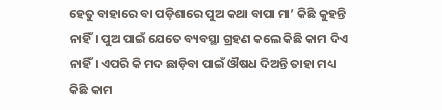ହେତୁ ବାହାରେ ବା ପଡ଼ିଶାରେ ପୁଅ କଥା ବାପା ମା’ କିଛି କୁହନ୍ତି ନାହିଁ। ପୁଅ ପାଇଁ ଯେତେ ବ୍ୟବସ୍ଥା ଗ୍ରହଣ କଲେ କିଛି କାମ ଦିଏ ନାହିଁ। ଏପରି କି ମଦ ଛାଡ଼ିବା ପାଇଁ ଔଷଧ ଦିଅନ୍ତି ତାହା ମଧ୍ୟ କିଛି କାମ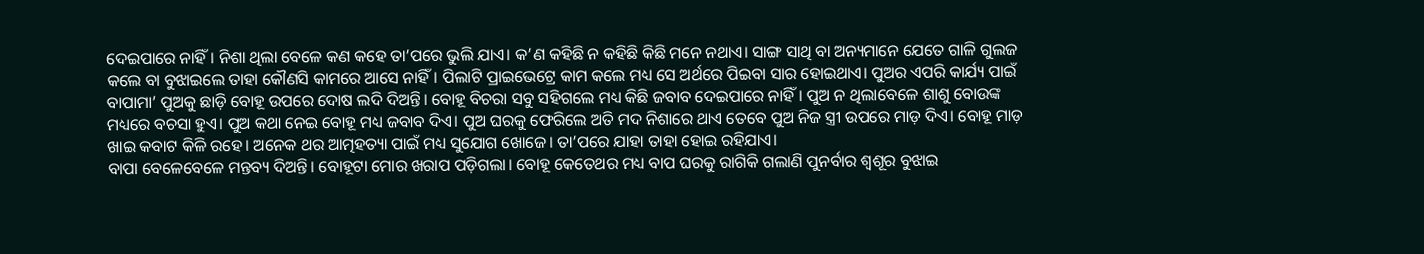ଦେଇପାରେ ନାହିଁ। ନିଶା ଥିଲା ବେଳେ କଣ କହେ ତା’ପରେ ଭୁଲି ଯାଏ। କ’ଣ କହିଛି ନ କହିଛି କିଛି ମନେ ନଥାଏ। ସାଙ୍ଗ ସାଥି ବା ଅନ୍ୟମାନେ ଯେତେ ଗାଳି ଗୁଲଜ କଲେ ବା ବୁଝାଇଲେ ତାହା କୌଣସି କାମରେ ଆସେ ନାହିଁ। ପିଲାଟି ପ୍ରାଇଭେଟ୍ରେ କାମ କଲେ ମଧ୍ୟ ସେ ଅର୍ଥରେ ପିଇବା ସାର ହୋଇଥାଏ। ପୁଅର ଏପରି କାର୍ଯ୍ୟ ପାଇଁ ବାପାମା’ ପୁଅକୁ ଛାଡ଼ି ବୋହୂ ଉପରେ ଦୋଷ ଲଦି ଦିଅନ୍ତି। ବୋହୂ ବିଚରା ସବୁ ସହିଗଲେ ମଧ୍ୟ କିଛି ଜବାବ ଦେଇପାରେ ନାହିଁ। ପୁଅ ନ ଥିଲାବେଳେ ଶାଶୁ ବୋଉଙ୍କ ମଧ୍ୟରେ ବଚସା ହୁଏ। ପୁଅ କଥା ନେଇ ବୋହୂ ମଧ୍ୟ ଜବାବ ଦିଏ। ପୁଅ ଘରକୁ ଫେରିଲେ ଅତି ମଦ ନିଶାରେ ଥାଏ ତେବେ ପୁଅ ନିଜ ସ୍ତ୍ରୀ ଉପରେ ମାଡ଼ ଦିଏ। ବୋହୂ ମାଡ଼ ଖାଇ କବାଟ କିଳି ରହେ। ଅନେକ ଥର ଆତ୍ମହତ୍ୟା ପାଇଁ ମଧ୍ୟ ସୁଯୋଗ ଖୋଜେ। ତା’ପରେ ଯାହା ତାହା ହୋଇ ରହିଯାଏ।
ବାପା ବେଳେବେଳେ ମନ୍ତବ୍ୟ ଦିଅନ୍ତି। ବୋହୂଟା ମୋର ଖରାପ ପଡ଼ିଗଲା। ବୋହୂ କେତେଥର ମଧ୍ୟ ବାପ ଘରକୁ ରାଗିକି ଗଲାଣି ପୁନର୍ବାର ଶ୍ୱଶୂର ବୁଝାଇ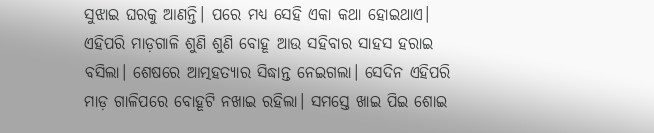ସୁଝାଇ ଘରକୁ ଆଣନ୍ତି। ପରେ ମଧ୍ୟ ସେହି ଏକା କଥା ହୋଇଥାଏ।
ଏହିପରି ମାଡ଼ଗାଳି ଶୁଣି ଶୁଣି ବୋହୂ ଆଉ ସହିବାର ସାହସ ହରାଇ ବସିଲା। ଶେଷରେ ଆତ୍ମହତ୍ୟାର ସିଦ୍ଧାନ୍ତ ନେଇଗଲା। ସେଦିନ ଏହିପରି ମାଡ଼ ଗାଳିପରେ ବୋହୂଟି ନଖାଇ ରହିଲା। ସମସ୍ତେ ଖାଇ ପିଇ ଶୋଇ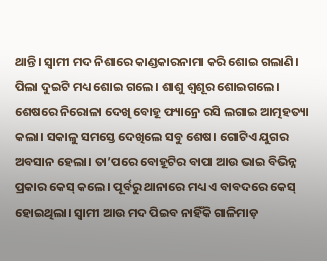ଥାନ୍ତି। ସ୍ୱାମୀ ମଦ ନିଶାରେ କାଣ୍ଡକାରନାମା କରି ଶୋଇ ଗଲାଣି। ପିଲା ଦୁଇଟି ମଧ୍ୟ ଶୋଇ ଗଲେ। ଶାଶୁ ଶ୍ୱଶୂର ଶୋଇଗଲେ। ଶେଷରେ ନିରୋଳା ଦେଖି ବୋହୂ ଫ୍ୟାନ୍ରେ ରସି ଲଗାଇ ଆତ୍ମହତ୍ୟା କଲା। ସକାଳୁ ସମସ୍ତେ ଦେଖିଲେ ସବୁ ଶେଷ। ଗୋଟିଏ ଯୁଗର ଅବସାନ ହେଲା। ତା’ପରେ ବୋହୂଟିର ବାପା ଆଉ ଭାଇ ବିଭିନ୍ନ ପ୍ରକାର କେସ୍ କଲେ। ପୂର୍ବରୁ ଥାନାରେ ମଧ୍ୟ ଏ ବାବଦରେ କେସ୍ ହୋଇଥିଲା। ସ୍ୱାମୀ ଆଉ ମଦ ପିଇବ ନାହିଁକି ଗାଳିମାଡ଼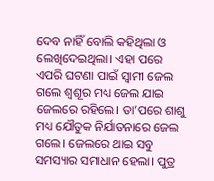ଦେବ ନାହିଁ ବୋଲି କହିଥିଲା ଓ ଲେଖିଦେଇଥିଲା। ଏହା ପରେ ଏପରି ଘଟଣା ପାଇଁ ସ୍ୱାମୀ ଜେଲ ଗଲେ ଶ୍ୱଶୂର ମଧ୍ୟ ଜେଲ ଯାଇ ଜେଲରେ ରହିଲେ। ତା’ପରେ ଶାଶୁ ମଧ୍ୟ ଯୌତୁକ ନିର୍ଯାତନାରେ ଜେଲ ଗଲେ। ଜେଲରେ ଥାଇ ସବୁ ସମସ୍ୟାର ସମାଧାନ ହେଲା। ପୁତ୍ର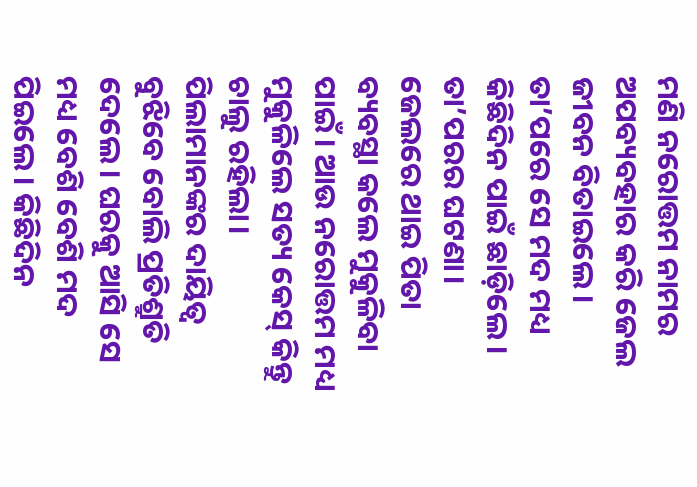ମଣି ନରୋତ୍ତମ ନାମର ଅପବ୍ୟବହାର କରି ଜେଲ ଜୀବନ ବିତାଇଲେ। ତା’ପରେ ସେ ମଦ ମଧ୍ୟ କିଛିଦିନ ପାଇଁ ଛାଡ଼ିଲେ। ତା’ପରର ଘଟଣା।
ଜେଲରେ ଥାଇ ପିତା ବ୍ୟବସ୍ଥା କଲେ ମୁକୁଳିବା ପାଇଁ। ଆଉ ନରୋତ୍ତମ ମଧ୍ୟ ମୁକୁଳିଲେ ସତ୍ୟ କେସ୍ କିନ୍ତୁ ଚାଲୁ ରହିଲା। ପିଲାମାନଙ୍କର ଦାୟିତ୍ୱ ବୁଝିବେ ବୋଲି ପ୍ରତିଶ୍ରୁତି ଦେଲେ। ଘରକୁ ଆସି ସେ ମଧ୍ୟ ବେଶି ବେଶି ମଦ ପିଇଲେ। କିଛିଦିନ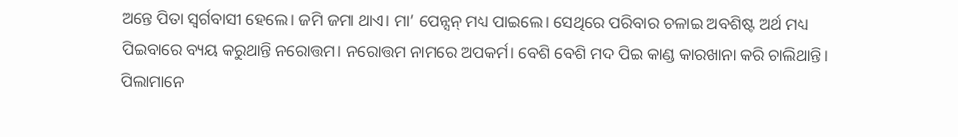ଅନ୍ତେ ପିତା ସ୍ୱର୍ଗବାସୀ ହେଲେ। ଜମି ଜମା ଥାଏ। ମା’ ପେନ୍ସନ୍ ମଧ୍ୟ ପାଇଲେ। ସେଥିରେ ପରିବାର ଚଳାଇ ଅବଶିଷ୍ଟ ଅର୍ଥ ମଧ୍ୟ ପିଇବାରେ ବ୍ୟୟ କରୁଥାନ୍ତି ନରୋତ୍ତମ। ନରୋତ୍ତମ ନାମରେ ଅପକର୍ମ। ବେଶି ବେଶି ମଦ ପିଇ କାଣ୍ଡ କାରଖାନା କରି ଚାଲିଥାନ୍ତି। ପିଲାମାନେ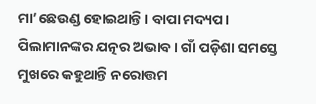ମା’ଛେଉଣ୍ଡ ହୋଇଥାନ୍ତି। ବାପା ମଦ୍ୟପ। ପିଲାମାନଙ୍କର ଯତ୍ନର ଅଭାବ। ଗାଁ ପଡ଼ିଶା ସମସ୍ତେ ମୁଖରେ କହୁଥାନ୍ତି ନରୋତ୍ତମ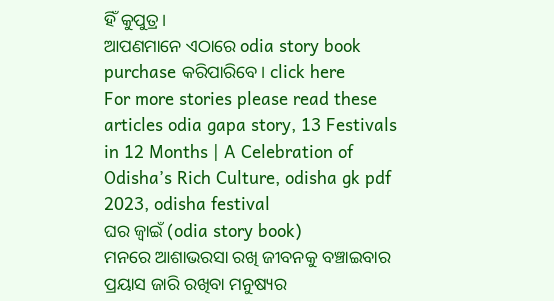ହିଁ କୁପୁତ୍ର।
ଆପଣମାନେ ଏଠାରେ odia story book purchase କରିପାରିବେ। click here
For more stories please read these articles odia gapa story, 13 Festivals in 12 Months | A Celebration of Odisha’s Rich Culture, odisha gk pdf 2023, odisha festival
ଘର ଜ୍ଵାଇଁ (odia story book)
ମନରେ ଆଶାଭରସା ରଖି ଜୀବନକୁ ବଞ୍ଚାଇବାର ପ୍ରୟାସ ଜାରି ରଖିବା ମନୁଷ୍ୟର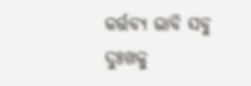କର୍ତ୍ତବ୍ୟ ଭାବି ସବୁ ଦୁଃଖକୁ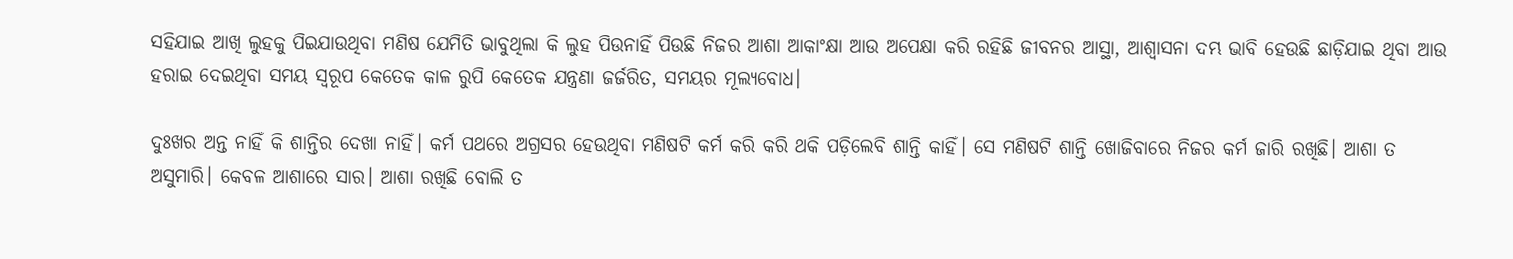ସହିଯାଇ ଆଖି ଲୁହକୁ ପିଇଯାଉଥିବା ମଣିଷ ଯେମିତି ଭାବୁଥିଲା କି ଲୁହ ପିଉନାହିଁ ପିଉଛି ନିଜର ଆଶା ଆକାଂକ୍ଷା ଆଉ ଅପେକ୍ଷା କରି ରହିଛି ଜୀବନର ଆସ୍ଥା, ଆଶ୍ୱାସନା ଦମ୍ଭ ଭାବି ହେଉଛି ଛାଡ଼ିଯାଇ ଥିବା ଆଉ ହରାଇ ଦେଇଥିବା ସମୟ ସ୍ୱରୂପ କେତେକ କାଳ ରୁପି କେତେକ ଯନ୍ତ୍ରଣା ଜର୍ଜରିତ, ସମୟର ମୂଲ୍ୟବୋଧ।

ଦୁଃଖର ଅନ୍ତ ନାହିଁ କି ଶାନ୍ତିର ଦେଖା ନାହିଁ। କର୍ମ ପଥରେ ଅଗ୍ରସର ହେଉଥିବା ମଣିଷଟି କର୍ମ କରି କରି ଥକି ପଡ଼ିଲେବି ଶାନ୍ତି କାହିଁ। ସେ ମଣିଷଟି ଶାନ୍ତି ଖୋଜିବାରେ ନିଜର କର୍ମ ଜାରି ରଖିଛି। ଆଶା ତ ଅସୁମାରି। କେବଳ ଆଶାରେ ସାର। ଆଶା ରଖିଛି ବୋଲି ତ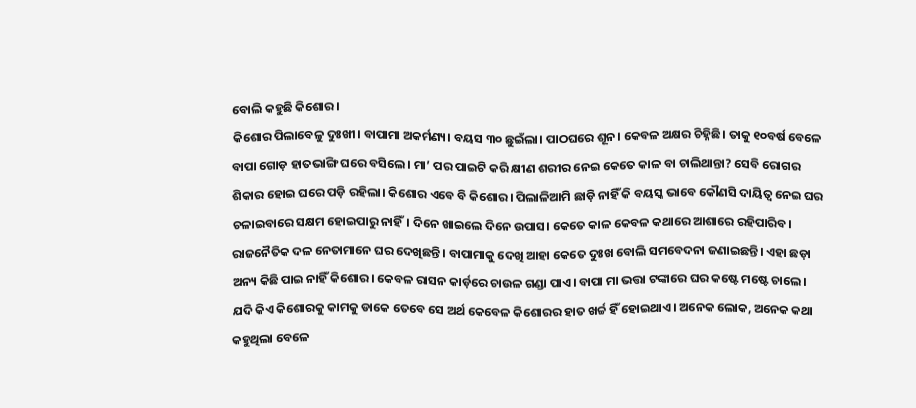ବୋଲି କହୁଛି କିଶୋର।
କିଶୋର ପିଲାବେଳୁ ଦୁଃଖୀ। ବାପାମା ଅକର୍ମଣ୍ୟ। ବୟସ ୩୦ ଛୁଇଁଲା। ପାଠଘରେ ଶୂନ। କେବଳ ଅକ୍ଷର ଚିହ୍ନିଛି। ତାକୁ ୧୦ବର୍ଷ ବେଳେ ବାପା ଗୋଡ଼ ହାତଭାଙ୍ଗି ଘରେ ବସିଲେ। ମା’ ପର ପାଇଟି କରି କ୍ଷୀଣ ଶରୀର ନେଇ କେତେ କାଳ ବା ଚାଲିଥାନ୍ତା? ସେବି ରୋଗର ଶିକାର ହୋଇ ଘରେ ପଡ଼ି ରହିଲା। କିଶୋର ଏବେ ବି କିଶୋର। ପିଲାଳିଆମି ଛାଡ଼ି ନାହିଁ କି ବୟସ୍କ ଭାବେ କୌଣସି ଦାୟିତ୍ୱ ନେଇ ଘର ଚଳାଇବାରେ ସକ୍ଷମ ହୋଇପାରୁ ନାହିଁ। ଦିନେ ଖାଇଲେ ଦିନେ ଉପାସ। କେତେ କାଳ କେବଳ କଥାରେ ଆଶାରେ ରହିପାରିବ। ରାଜନୈତିକ ଦଳ ନେତାମାନେ ଘର ଦେଖିଛନ୍ତି। ବାପାମାକୁ ଦେଖି ଆହା କେତେ ଦୁଃଖ ବୋଲି ସମବେଦନା ଜଣାଇଛନ୍ତି। ଏହା ଛଡ଼ା ଅନ୍ୟ କିଛି ପାଇ ନାହିଁ କିଶୋର। କେବଳ ରାସନ କାର୍ଡ଼ରେ ଚାଉଳ ଗଣ୍ଡା ପାଏ। ବାପା ମା ଭତ୍ତା ଟଙ୍କାରେ ଘର କଷ୍ଟେ ମଷ୍ଟେ ଚାଲେ। ଯଦି କିଏ କିଶୋରକୁ କାମକୁ ଡାକେ ତେବେ ସେ ଅର୍ଥ କେବେଳ କିଶୋରର ହାତ ଖର୍ଚ୍ଚ ହିଁ ହୋଇଥାଏ। ଅନେକ ଲୋକ, ଅନେକ କଥା କହୁଥିଲା ବେଳେ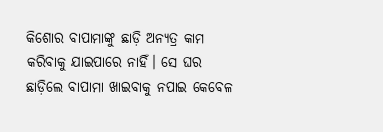କିଶୋର ବାପାମାଙ୍କୁ ଛାଡ଼ି ଅନ୍ୟତ୍ର କାମ କରିବାକୁ ଯାଇପାରେ ନାହିଁ। ସେ ଘର ଛାଡ଼ିଲେ ବାପାମା ଖାଇବାକୁ ନପାଇ କେବେଳ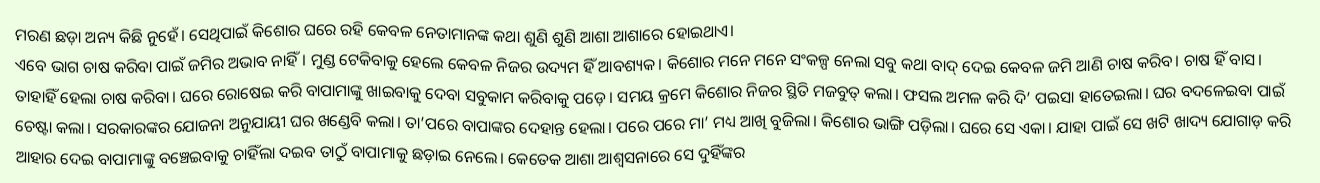ମରଣ ଛଡ଼ା ଅନ୍ୟ କିଛି ନୁହେଁ। ସେଥିପାଇଁ କିଶୋର ଘରେ ରହି କେବଳ ନେତାମାନଙ୍କ କଥା ଶୁଣି ଶୁଣି ଆଶା ଆଶାରେ ହୋଇଥାଏ।
ଏବେ ଭାଗ ଚାଷ କରିବା ପାଇଁ ଜମିର ଅଭାବ ନାହିଁ। ମୁଣ୍ଡ ଟେକିବାକୁ ହେଲେ କେବଳ ନିଜର ଉଦ୍ୟମ ହିଁ ଆବଶ୍ୟକ। କିଶୋର ମନେ ମନେ ସଂକଳ୍ପ ନେଲା ସବୁ କଥା ବାଦ୍ ଦେଇ କେବଳ ଜମି ଆଣି ଚାଷ କରିବ। ଚାଷ ହିଁ ବାସ। ତାହାହିଁ ହେଲା ଚାଷ କରିବା। ଘରେ ରୋଷେଇ କରି ବାପାମାଙ୍କୁ ଖାଇବାକୁ ଦେବା ସବୁକାମ କରିବାକୁ ପଡ଼େ। ସମୟ କ୍ରମେ କିଶୋର ନିଜର ସ୍ଥିତି ମଜବୁତ୍ କଲା। ଫସଲ ଅମଳ କରି ଦି’ ପଇସା ହାତେଇଲା। ଘର ବଦଳେଇବା ପାଇଁ ଚେଷ୍ଟା କଲା। ସରକାରଙ୍କର ଯୋଜନା ଅନୁଯାୟୀ ଘର ଖଣ୍ଡେବି କଲା। ତା’ପରେ ବାପାଙ୍କର ଦେହାନ୍ତ ହେଲା। ପରେ ପରେ ମା’ ମଧ୍ୟ ଆଖି ବୁଜିଲା। କିଶୋର ଭାଙ୍ଗି ପଡ଼ିଲା। ଘରେ ସେ ଏକା। ଯାହା ପାଇଁ ସେ ଖଟି ଖାଦ୍ୟ ଯୋଗାଡ଼ କରି ଆହାର ଦେଇ ବାପାମାଙ୍କୁ ବଞ୍ଚେଇବାକୁ ଚାହିଁଲା ଦଇବ ତାଠୁଁ ବାପାମାକୁ ଛଡ଼ାଇ ନେଲେ। କେତେକ ଆଶା ଆଶ୍ୱସନାରେ ସେ ଦୁହିଁଙ୍କର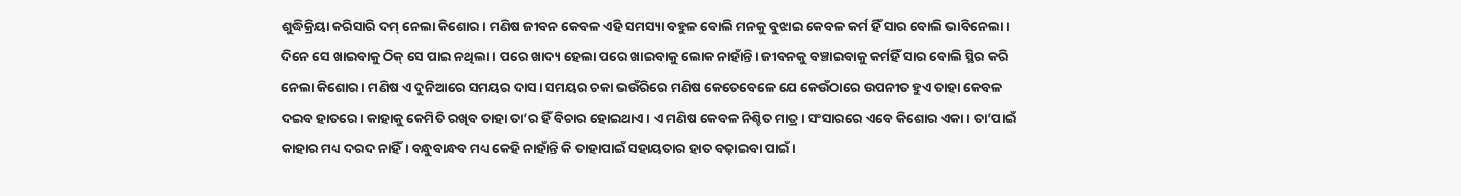ଶୁଦ୍ଧିକ୍ରିୟା କରିସାରି ଦମ୍ ନେଲା କିଶୋର। ମଣିଷ ଜୀବନ କେବଳ ଏହି ସମସ୍ୟା ବହୁଳ ବୋଲି ମନକୁ ବୁଝାଇ କେବଳ କର୍ମ ହିଁ ସାର ବୋଲି ଭାବିନେଲା। ଦିନେ ସେ ଖାଇବାକୁ ଠିକ୍ ସେ ପାଇ ନଥିଲା। ପରେ ଖାଦ୍ୟ ହେଲା ପରେ ଖାଇବାକୁ ଲୋକ ନାହାଁନ୍ତି। ଜୀବନକୁ ବଞ୍ଚାଇବାକୁ କର୍ମହିଁ ସାର ବୋଲି ସ୍ଥିର କରି ନେଲା କିଶୋର। ମଣିଷ ଏ ଦୁନିଆରେ ସମୟର ଦାସ। ସମୟର ଚକା ଭଉଁରିରେ ମଣିଷ କେତେବେଳେ ଯେ କେଉଁଠାରେ ଉପନୀତ ହୁଏ ତାହା କେବଳ ଦଇବ ହାତରେ। କାହାକୁ କେମିତି ରଖିବ ତାହା ତା’ର ହିଁ ବିଚାର ହୋଇଥାଏ। ଏ ମଣିଷ କେବଳ ନିଶ୍ଚିତ ମାତ୍ର। ସଂସାରରେ ଏବେ କିଶୋର ଏକା। ତା’ପାଇଁ କାହାର ମଧ୍ୟ ଦରଦ ନାହିଁ। ବନ୍ଧୁବାନ୍ଧବ ମଧ୍ୟ କେହି ନାହାଁନ୍ତି କି ତାହାପାଇଁ ସହାୟତାର ହାତ ବଢ଼ାଇବା ପାଇଁ।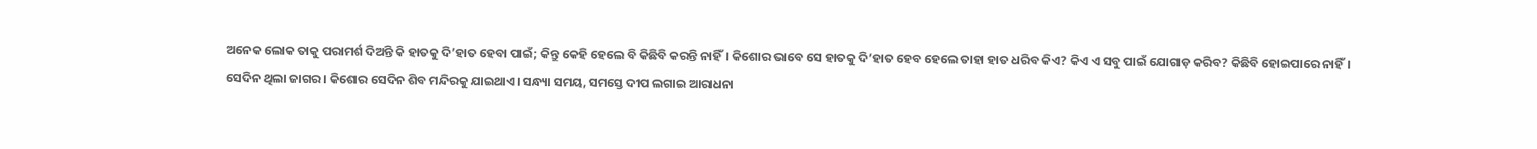ଅନେକ ଲୋକ ତାକୁ ପରାମର୍ଶ ଦିଅନ୍ତି କି ହାତକୁ ଦି’ହାତ ହେବା ପାଇଁ; କିନ୍ତୁ କେହି ହେଲେ ବି କିଛିବି କରନ୍ତି ନାହିଁ। କିଶୋର ଭାବେ ସେ ହାତକୁ ଦି’ହାତ ହେବ ହେଲେ ତାହା ହାତ ଧରିବ କିଏ? କିଏ ଏ ସବୁ ପାଇଁ ଯୋଗାଡ଼ କରିବ? କିଛିବି ହୋଇପାରେ ନାହିଁ।
ସେଦିନ ଥିଲା ଜାଗର। କିଶୋର ସେଦିନ ଶିବ ମନ୍ଦିରକୁ ଯାଇଥାଏ। ସନ୍ଧ୍ୟା ସମୟ, ସମସ୍ତେ ଦୀପ ଲଗାଇ ଆରାଧନା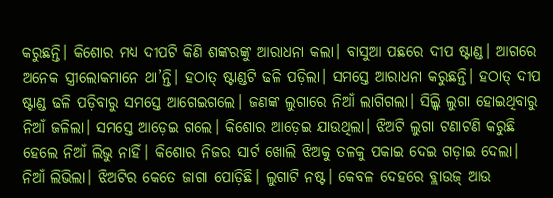କରୁଛନ୍ତି। କିଶୋର ମଧ୍ୟ ଦୀପଟି କିଣି ଶଙ୍କରଙ୍କୁ ଆରାଧନା କଲା। ବାସୁଆ ପଛରେ ଦୀପ ଷ୍ଟାଣ୍ଡ। ଆଗରେ ଅନେକ ସ୍ତ୍ରୀଲୋକମାନେ ଥା’ନ୍ତି। ହଠାତ୍ ଷ୍ଟାଣ୍ଡଟି ଢଳି ପଡ଼ିଲା। ସମସ୍ତେ ଆରାଧନା କରୁଛନ୍ତି। ହଠାତ୍ ଦୀପ ଷ୍ଟାଣ୍ଡ ଢଳି ପଡ଼ିବାରୁ ସମସ୍ତେ ଆଗେଇଗଲେ। ଜଣଙ୍କ ଲୁଗାରେ ନିଆଁ ଲାଗିଗଲା। ସିଲ୍କି ଲୁଗା ହୋଇଥିବାରୁ ନିଆଁ ଜଳିଲା। ସମସ୍ତେ ଆଡ଼େଇ ଗଲେ। କିଶୋର ଆଡ଼େଇ ଯାଉଥିଲା। ଝିଅଟି ଲୁଗା ଟଣାଟଣି କରୁଛି ହେଲେ ନିଆଁ ଲିଭୁ ନାହିଁ। କିଶୋର ନିଜର ସାର୍ଟ ଖୋଲି ଝିଅକୁ ତଳକୁ ପକାଇ ଦେଇ ଗଡ଼ାଇ ଦେଲା। ନିଆଁ ଲିଭିଲା। ଝିଅଟିର କେତେ ଜାଗା ପୋଡ଼ିଛି। ଲୁଗାଟି ନଷ୍ଟ। କେବଳ ଦେହରେ ବ୍ଲାଉଜ୍ ଆଉ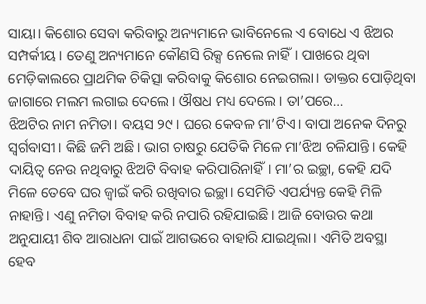ସାୟା। କିଶୋର ସେବା କରିବାରୁ ଅନ୍ୟମାନେ ଭାବିନେଲେ ଏ ବୋଧେ ଏ ଝିଅର ସମ୍ପର୍କୀୟ। ତେଣୁ ଅନ୍ୟମାନେ କୌଣସି ରିକ୍ସ ନେଲେ ନାହିଁ। ପାଖରେ ଥିବା ମେଡ଼ିକାଲରେ ପ୍ରାଥମିକ ଚିକିତ୍ସା କରିବାକୁ କିଶୋର ନେଇଗଲା। ଡାକ୍ତର ପୋଡ଼ିଥିବା ଜାଗାରେ ମଲମ ଲଗାଇ ଦେଲେ। ଔଷଧ ମଧ୍ୟ ଦେଲେ। ତା’ପରେ…
ଝିଅଟିର ନାମ ନମିତା। ବୟସ ୨୯। ଘରେ କେବଳ ମା’ଟିଏ। ବାପା ଅନେକ ଦିନରୁ ସ୍ୱର୍ଗବାସୀ। କିଛି ଜମି ଅଛି। ଭାଗ ଚାଷରୁ ଯେତିକି ମିଳେ ମା’ଝିଅ ଚଳିଯାନ୍ତି। କେହି ଦାୟିତ୍ୱ ନେଉ ନଥିବାରୁ ଝିଅଟି ବିବାହ କରିପାରିନାହିଁ। ମା’ର ଇଚ୍ଛା, କେହି ଯଦି ମିଳେ ତେବେ ଘର ଜ୍ୱାଇଁ କରି ରଖିବାର ଇଚ୍ଛା। ସେମିତି ଏପର୍ଯ୍ୟନ୍ତ କେହି ମିଳି ନାହାନ୍ତି। ଏଣୁ ନମିତା ବିବାହ କରି ନପାରି ରହିଯାଇଛି। ଆଜି ବୋଉର କଥା ଅନୁଯାୟୀ ଶିବ ଆରାଧନା ପାଇଁ ଆଗଭରେ ବାହାରି ଯାଇଥିଲା। ଏମିତି ଅବସ୍ଥା ହେବ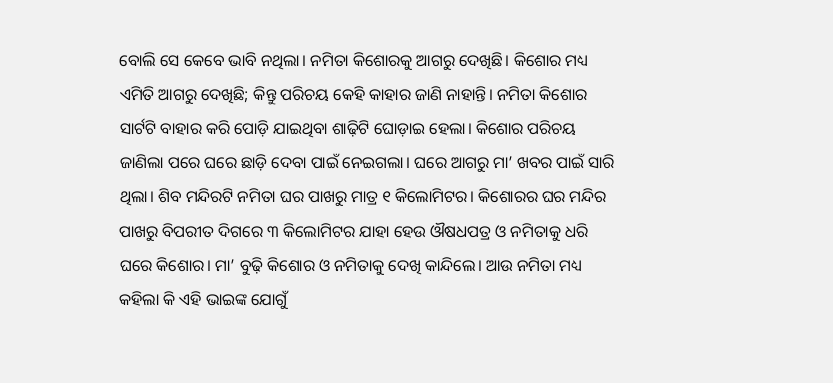ବୋଲି ସେ କେବେ ଭାବି ନଥିଲା। ନମିତା କିଶୋରକୁ ଆଗରୁ ଦେଖିଛି। କିଶୋର ମଧ୍ୟ ଏମିତି ଆଗରୁ ଦେଖିଛି; କିନ୍ତୁ ପରିଚୟ କେହି କାହାର ଜାଣି ନାହାନ୍ତି। ନମିତା କିଶୋର ସାର୍ଟଟି ବାହାର କରି ପୋଡ଼ି ଯାଇଥିବା ଶାଢ଼ିଟି ଘୋଡ଼ାଇ ହେଲା। କିଶୋର ପରିଚୟ ଜାଣିଲା ପରେ ଘରେ ଛାଡ଼ି ଦେବା ପାଇଁ ନେଇଗଲା। ଘରେ ଆଗରୁ ମା’ ଖବର ପାଇଁ ସାରି ଥିଲା। ଶିବ ମନ୍ଦିରଟି ନମିତା ଘର ପାଖରୁ ମାତ୍ର ୧ କିଲୋମିଟର। କିଶୋରର ଘର ମନ୍ଦିର ପାଖରୁ ବିପରୀତ ଦିଗରେ ୩ କିଲୋମିଟର ଯାହା ହେଉ ଔଷଧପତ୍ର ଓ ନମିତାକୁ ଧରି ଘରେ କିଶୋର। ମା’ ବୁଢ଼ି କିଶୋର ଓ ନମିତାକୁ ଦେଖି କାନ୍ଦିଲେ। ଆଉ ନମିତା ମଧ୍ୟ କହିଲା କି ଏହି ଭାଇଙ୍କ ଯୋଗୁଁ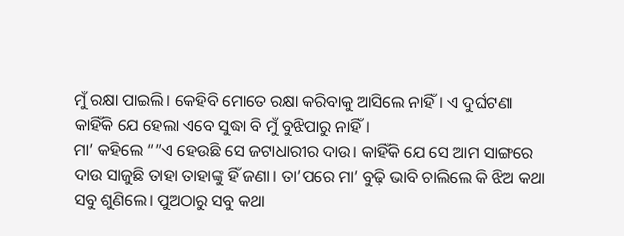ମୁଁ ରକ୍ଷା ପାଇଲି। କେହିବି ମୋତେ ରକ୍ଷା କରିବାକୁ ଆସିଲେ ନାହିଁ। ଏ ଦୁର୍ଘଟଣା କାହିଁକି ଯେ ହେଲା ଏବେ ସୁଦ୍ଧା ବି ମୁଁ ବୁଝିପାରୁ ନାହିଁ।
ମା’ କହିଲେ “”ଏ ହେଉଛି ସେ ଜଟାଧାରୀର ଦାଉ। କାହିଁକି ଯେ ସେ ଆମ ସାଙ୍ଗରେ ଦାଉ ସାଜୁଛି ତାହା ତାହାଙ୍କୁ ହିଁ ଜଣା। ତା’ପରେ ମା’ ବୁଢ଼ି ଭାବି ଚାଲିଲେ କି ଝିଅ କଥା ସବୁ ଶୁଣିଲେ। ପୁଅଠାରୁ ସବୁ କଥା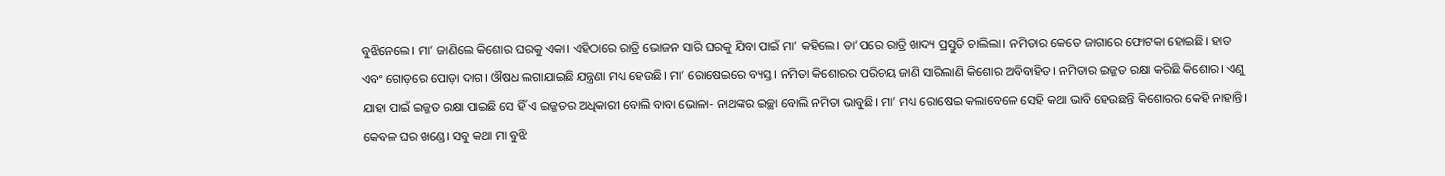ବୁଝିନେଲେ। ମା’ ଜାଣିଲେ କିଶୋର ଘରକୁ ଏକା। ଏହିଠାରେ ରାତ୍ରି ଭୋଜନ ସାରି ଘରକୁ ଯିବା ପାଇଁ ମା’ କହିଲେ। ତା’ପରେ ରାତ୍ରି ଖାଦ୍ୟ ପ୍ରସ୍ତୁତି ଚାଲିଲା। ନମିତାର କେତେ ଜାଗାରେ ଫୋଟକା ହୋଇଛି। ହାତ ଏବଂ ଗୋଡ଼ରେ ପୋଡ଼ା ଦାଗ। ଔଷଧ ଲଗାଯାଇଛି ଯନ୍ତ୍ରଣା ମଧ୍ୟ ହେଉଛି। ମା’ ରୋଷେଇରେ ବ୍ୟସ୍ତ। ନମିତା କିଶୋରର ପରିଚୟ ଜାଣି ସାରିଲାଣି କିଶୋର ଅବିବାହିତ। ନମିତାର ଇଜ୍ଜତ ରକ୍ଷା କରିଛି କିଶୋର। ଏଣୁ ଯାହା ପାଇଁ ଇଜ୍ଜତ ରକ୍ଷା ପାଇଛି ସେ ହିଁ ଏ ଇଜ୍ଜତର ଅଧିକାରୀ ବୋଲି ବାବା ଭୋଳା- ନାଥଙ୍କର ଇଚ୍ଛା ବୋଲି ନମିତା ଭାବୁଛି। ମା’ ମଧ୍ୟ ରୋଷେଇ କଲାବେଳେ ସେହି କଥା ଭାବି ହେଉଛନ୍ତି କିଶୋରର କେହି ନାହାନ୍ତି। କେବଳ ଘର ଖଣ୍ଡେ। ସବୁ କଥା ମା ବୁଝି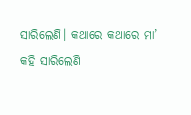ସାରିଲେଣି। କଥାରେ କଥାରେ ମା’ କହି ସାରିଲେଣି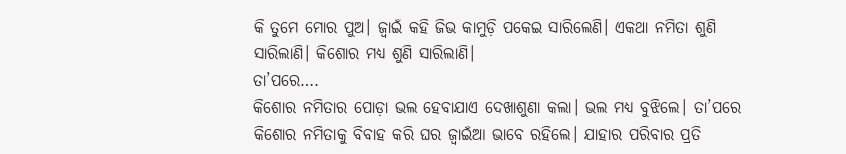କି ତୁମେ ମୋର ପୁଅ। ଜ୍ୱାଇଁ କହି ଜିଭ କାମୁଡ଼ି ପକେଇ ସାରିଲେଣି। ଏକଥା ନମିତା ଶୁଣି ସାରିଲାଣି। କିଶୋର ମଧ୍ୟ ଶୁଣି ସାରିଲାଣି।
ତା’ପରେ….
କିଶୋର ନମିତାର ପୋଡ଼ା ଭଲ ହେବାଯାଏ ଦେଖାଶୁଣା କଲା। ଭଲ ମଧ୍ୟ ବୁଝିଲେ। ତା’ପରେ କିଶୋର ନମିତାକୁ ବିବାହ କରି ଘର ଜ୍ୱାଇଁଆ ଭାବେ ରହିଲେ। ଯାହାର ପରିବାର ପ୍ରତି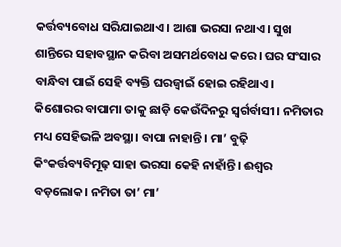କର୍ତ୍ତବ୍ୟବୋଧ ସରିଯାଇଥାଏ। ଆଶା ଭରସା ନଥାଏ। ସୁଖ ଶାନ୍ତିରେ ସହାବସ୍ଥାନ କରିବା ଅସମର୍ଥବୋଧ କରେ। ଘର ସଂସାର ବାନ୍ଧିବା ପାଇଁ ସେହି ବ୍ୟକ୍ତି ଘରଜ୍ୱାଇଁ ହୋଇ ରହିଥାଏ। କିଶୋରର ବାପାମା ତାକୁ ଛାଡ଼ି କେଉଁଦିନରୁ ସ୍ୱର୍ଗର୍ବାସୀ। ନମିତାର ମଧ୍ୟ ସେହିଭଳି ଅବସ୍ଥା। ବାପା ନାହାନ୍ତି। ମା’ ବୁଢ଼ି କିଂକର୍ତ୍ତବ୍ୟବିମୂଢ଼ ସାହା ଭରସା କେହି ନାହାଁନ୍ତି। ଈଶ୍ୱର ବଡ଼ଲୋକ। ନମିତା ତା’ ମା’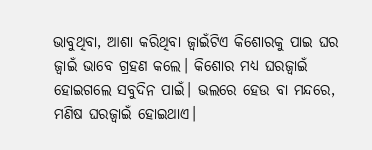ଭାବୁଥିବା, ଆଶା କରିଥିବା ଜ୍ୱାଇଁଟିଏ କିଶୋରକୁ ପାଇ ଘର ଜ୍ୱାଇଁ ଭାବେ ଗ୍ରହଣ କଲେ। କିଶୋର ମଧ୍ୟ ଘରଜ୍ୱାଇଁ ହୋଇଗଲେ ସବୁଦିନ ପାଇଁ। ଭଲରେ ହେଉ ବା ମନ୍ଦରେ, ମଣିଷ ଘରଜ୍ୱାଇଁ ହୋଇଥାଏ।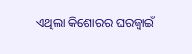ଏଥିଲା କିଶୋରର ଘରଜ୍ୱାଇଁ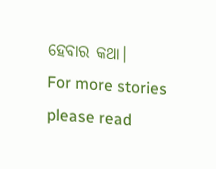ହେବାର କଥା।
For more stories please read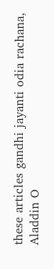these articles gandhi jayanti odia rachana, Aladdin O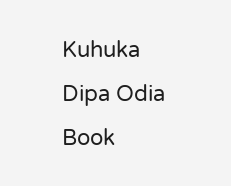Kuhuka Dipa Odia Book